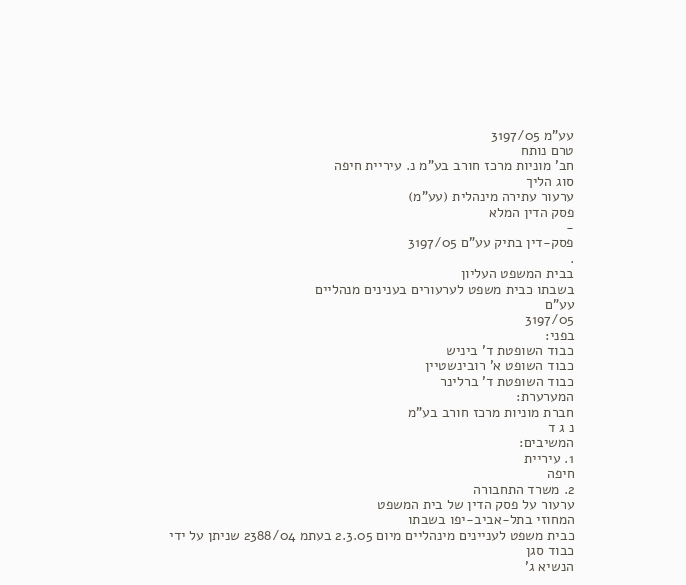עע"מ 3197/05
טרם נותח
חב' מוניות מרכז חורב בע"מ נ. עיריית חיפה
סוג הליך
ערעור עתירה מינהלית (עע"מ)
פסק הדין המלא
-
פסק-דין בתיק עע"ם 3197/05
.
בבית המשפט העליון
בשבתו כבית משפט לערעורים בענינים מנהליים
עע"ם
3197/05
בפני:
כבוד השופטת ד' ביניש
כבוד השופט א' רובינשטיין
כבוד השופטת ד' ברלינר
המערערת:
חברת מוניות מרכז חורב בע"מ
נ ג ד
המשיבים:
1. עיריית
חיפה
2. משרד התחבורה
ערעור על פסק הדין של בית המשפט
המחוזי בתל-אביב-יפו בשבתו
כבית משפט לעניינים מינהליים מיום 2.3.05 בעתמ 2388/04 שניתן על ידי כבוד סגן
הנשיא ג'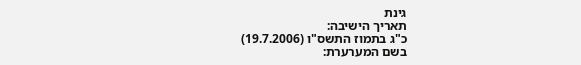גינת
תאריך הישיבה:
כ"ג בתמוז התשס"ו (19.7.2006)
בשם המערערת: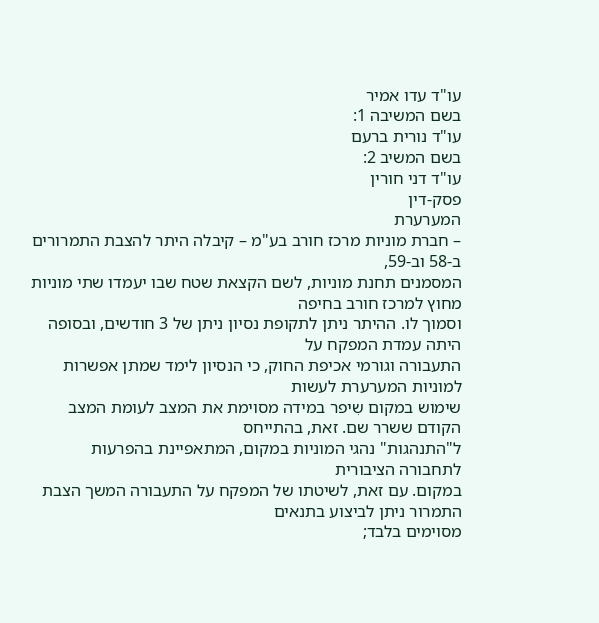עו"ד עדו אמיר
בשם המשיבה 1:
עו"ד נורית ברעם
בשם המשיב 2:
עו"ד דני חורין
פסק-דין
המערערת
– חברת מוניות מרכז חורב בע"מ – קיבלה היתר להצבת התמרורים ב-58 וב-59,
המסמנים תחנת מוניות, לשם הקצאת שטח שבו יעמדו שתי מוניות מחוץ למרכז חורב בחיפה
וסמוך לו. ההיתר ניתן לתקופת נסיון ניתן של 3 חודשים, ובסופה היתה עמדת המפקח על
התעבורה וגורמי אכיפת החוק, כי הנסיון לימד שמתן אפשרות למוניות המערערת לעשות
שימוש במקום שִיפר במידה מסוימת את המצב לעומת המצב הקודם ששרר שם. זאת, בהתייחס
ל"התנהגות" נהגי המוניות במקום, המתאפיינת בהפרעות לתחבורה הציבורית
במקום. עם זאת, לשיטתו של המפקח על התעבורה המשך הצבת התמרור ניתן לביצוע בתנאים
מסוימים בלבד;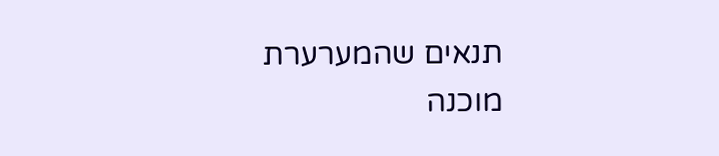תנאים שהמערערת מוכנה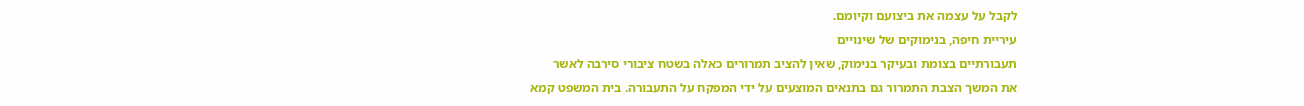לקבל על עצמה את ביצועם וקיומם.
עיריית חיפה, בנימוקים של שינויים
תעבורתיים בצומת ובעיקר בנימוק, שאין להציב תמרורים כאלה בשטח ציבורי סירבה לאשר
את המשך הצבת התמרור גם בתנאים המוצעים על ידי המפקח על התעבורה. בית המשפט קמא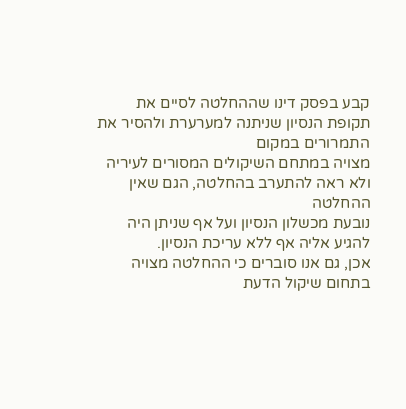קבע בפסק דינו שההחלטה לסיים את תקופת הנסיון שניתנה למערערת ולהסיר את התמרורים במקום
מצויה במתחם השיקולים המסורים לעיריה ולא ראה להתערב בהחלטה, הגם שאין ההחלטה
נובעת מכשלון הנסיון ועל אף שניתן היה להגיע אליה אף ללא עריכת הנסיון.
אכן, גם אנו סוברים כי ההחלטה מצויה
בתחום שיקול הדעת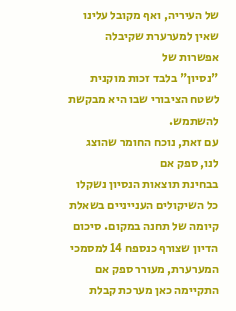של העיריה, ואף מקובל עלינו שאין למערערת שקיבלה אפשרות של
"נסיון" בלבד זכות מוקנית לשטח הציבורי שבו היא מבקשת להשתמש.
עם זאת, נוכח החומר שהוצג לנו, ספק אם
בבחינת תוצאות הנסיון נשקלו כל השיקולים הענייניים בשאלת קיומה של תחנה במקום. סיכום
הדיון שצורף כנספח 14 למסמכי המערערת, מעורר ספק אם התקיימה כאן מערכת קבלת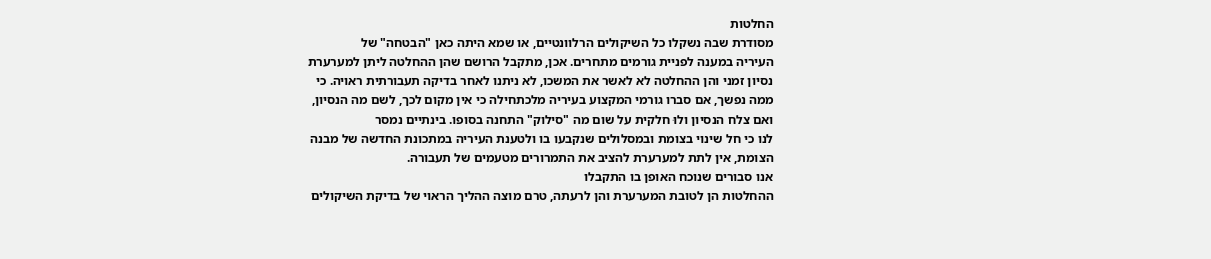החלטות
מסודרת שבה נשקלו כל השיקולים הרלוונטיים, או שמא היתה כאן "הבטחה" של
העיריה במענה לפניית גורמים מתחרים. אכן, מתקבל הרושם שהן ההחלטה ליתן למערערת
נסיון זמני והן ההחלטה לא לאשר את המשכו, לא ניתנו לאחר בדיקה תעבורתית ראויה. כי
ממה נפשך, אם סברו גורמי המקצוע בעיריה מלכתחילה כי אין מקום לכך, לשם מה הנסיון,
ואם צלח הנסיון ולוּ חלקית על שום מה "סילוק" התחנה בסופו. בינתיים נמסר
לנו כי חל שינוי בצומת ובמסלולים שנקבעו בו ולטענת העיריה במתכונת החדשה של מבנה
הצומת, אין לתת למערערת להציב את התמרורים מטעמים של תעבורה.
אנו סבורים שנוכח האופן בו התקבלו
ההחלטות הן לטובת המערערת והן לרעתה, טרם מוצה ההליך הראוי של בדיקת השיקולים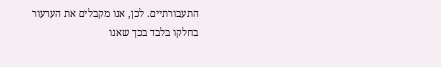התעבורתיים. לכן, אנו מקבלים את הערעור בחלקו בלבד בכך שאנו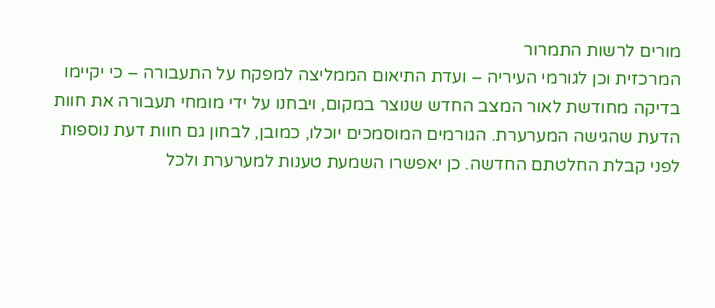מורים לרשות התמרור
המרכזית וכן לגורמי העיריה – ועדת התיאום הממליצה למפקח על התעבורה – כי יקיימו
בדיקה מחודשת לאור המצב החדש שנוצר במקום, ויבחנו על ידי מומחי תעבורה את חוות
הדעת שהגישה המערערת. הגורמים המוסמכים יוכלו, כמובן, לבחון גם חוות דעת נוספות
לפני קבלת החלטתם החדשה. כן יאפשרו השמעת טענות למערערת ולכל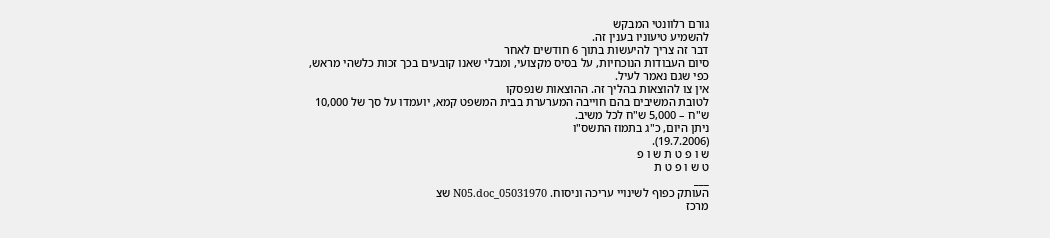גורם רלוונטי המבקש
להשמיע טיעוניו בענין זה.
דבר זה צריך להיעשות בתוך 6 חודשים לאחר
סיום העבודות הנוכחיות, על בסיס מקצועי, ומבלי שאנו קובעים בכך זכות כלשהי מראש,
כפי שגם נאמר לעיל.
אין צו להוצאות בהליך זה. ההוצאות שנפסקו
לטובת המשיבים בהם חוייבה המערערת בבית המשפט קמא, יועמדו על סך של 10,000
ש"ח – 5,000 ש"ח לכל משיב.
ניתן היום, כ"ג בתמוז התשס"ו
(19.7.2006).
ש ו פ ט ת ש ו פ
ט ש ו פ ט ת
___
העותק כפוף לשינויי עריכה וניסוח. 05031970_N05.doc שצ
מרכז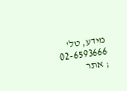מידע, טל' 02-6593666 ; אתר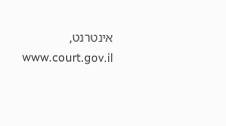אינטרנט, www.court.gov.il